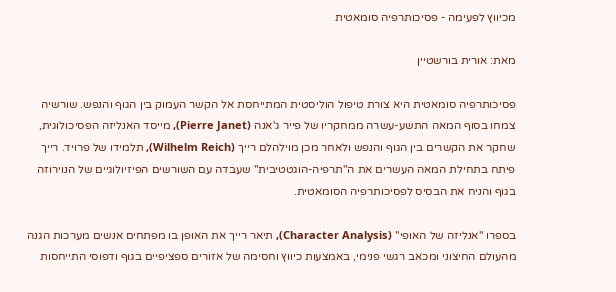מכיווץ לפעימה - פסיכותרפיה סומאטית

מאת: אורית בורשטיין

פסיכותרפיה סומאטית היא צורת טיפול הוליסטית המתייחסת אל הקשר העמוק בין הגוף והנפש. שורשיה צמחו בסוף המאה התשע-עשרה ממחקריו של פייר ג'אנה (Pierre Janet), מייסד האנליזה הפסיכולוגית, שחקר את הקשרים בין הגוף והנפש ולאחר מכן מוילהלם רייך (Wilhelm Reich), תלמידו של פרויד. רייך פיתח בתחילת המאה העשרים את ה"תרפיה-הוגטטיבית" שעבדה עם השורשים הפיזיולוגיים של הנוירוזה בגוף והניח את הבסיס לפסיכותרפיה הסומאטית.

בספרו "אנליזה של האופי" (Character Analysis), תיאר רייך את האופן בו מפתחים אנשים מערכות הגנה מהעולם החיצוני ומכאב רגשי פנימי, באמצעות כיווץ וחסימה של אזורים ספציפיים בגוף ודפוסי התייחסות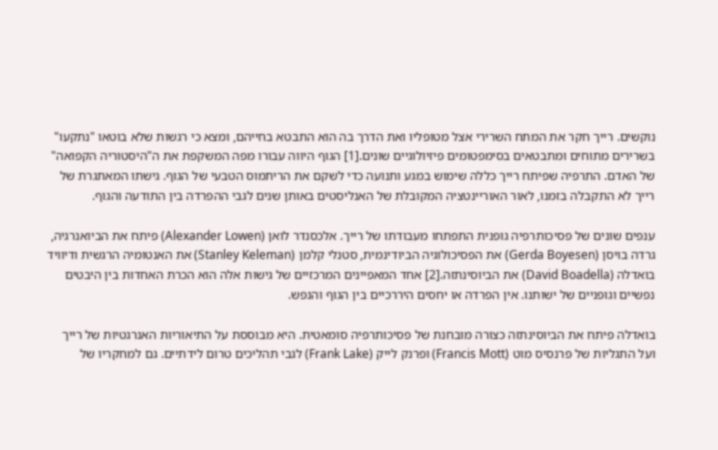נוקשים. רייך חקר את המתח השרירי אצל מטופליו ואת הדרך בה הוא התבטא בחייהם, ומצא כי רגשות שלא בוטאו "נתקעו" בשרירים מתוחים ומתבטאים בסימפטומים פיזיולוגיים שונים.[1] הגוף היווה עבורו מפה המשקפת את ה"היסטוריה הקפואה" של האדם. התרפיה שפיתח רייך כללה שימוש במגע ותנועה כדי לשקם את הריתמוס הטבעי של הגוף. גישתו המאתגרת של רייך לא התקבלה בזמנו, לאור האוריינטציה המקובלת של האנליסטים באותן שנים לגבי ההפרדה בין התודעה והגוף.

ענפים שונים של פסיכותרפיה גופנית התפתחו מעבודתו של רייך. אלכסנדר לואן (Alexander Lowen) פיתח את הביואנרגיה, גרדה בויסן (Gerda Boyesen) את הפסיכולוגיה הביודינמית, סטנלי קלמן (Stanley Keleman) את האנטומיה הרגשית ודיוויד בואדלה (David Boadella) את הביוסינתזה.[2] אחד המאפיינים המרכזיים של גישות אלה הוא הכרת האחדות בין היבטים נפשיים וגופניים של ישותנו. אין הפרדה או יחסים היררכיים בין הגוף והנפש.

בואדלה פיתח את הביוסינתזה כצורה מובחנת של פסיכותרפיה סומאטית. היא מבוססת על התיאוריות האנרגטיות של רייך ועל התגליות של פרנסיס מוט (Francis Mott) ופרנק לייק (Frank Lake) לגבי תהליכים טרום לידתיים. גם למחקריו של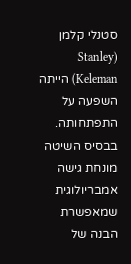סטנלי קלמן (Stanley Keleman) הייתה השפעה על התפתחותה. בבסיס השיטה מונחת גישה אמבריולוגית שמאפשרת הבנה של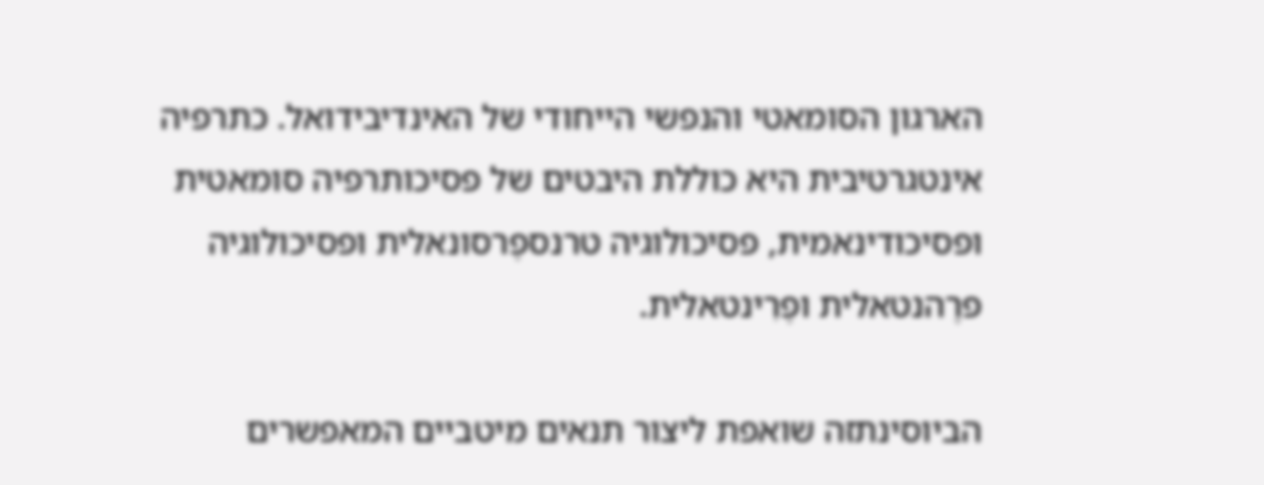הארגון הסומאטי והנפשי הייחודי של האינדיבידואל. כתרפיה אינטגרטיבית היא כוללת היבטים של פסיכותרפיה סומאטית ופסיכודינאמית, פסיכולוגיה טרנספֶרסונאלית ופסיכולוגיה פרֶהנטאלית ופֶרִינטאלית.

הביוסינתזה שואפת ליצור תנאים מיטביים המאפשרים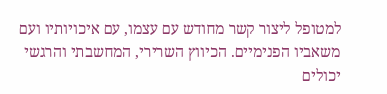למטופל ליצור קשר מחודש עם עצמו, עם איכויותיו ועם משאביו הפנימיים. הכיווץ השרירי, המחשבתי והרגשי יכולים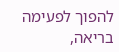להפוך לפעימה בריאה,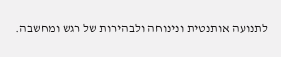לתנועה אותנטית ונינוחה ולבהירות של רגש ומחשבה.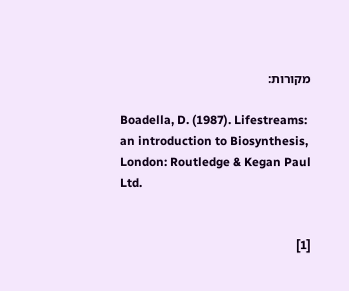מקורות:

Boadella, D. (1987). Lifestreams: an introduction to Biosynthesis, London: Routledge & Kegan Paul Ltd.


[1]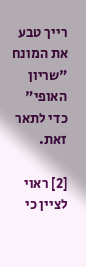רייך טבע את המונח "שריון האופי" כדי לתאר זאת.

[2] ראוי לציין כי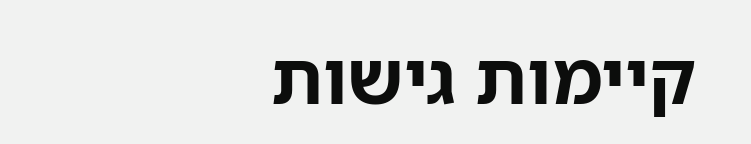קיימות גישות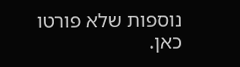נוספות שלא פורטו כאן.